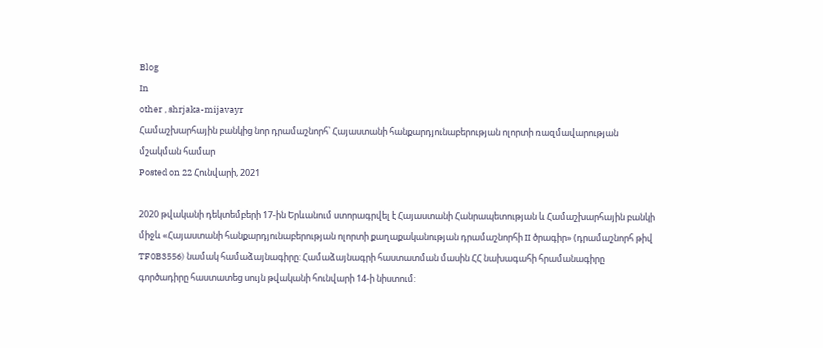Blog
In
other , shrjaka-mijavayr
Համաշխարհային բանկից նոր դրամաշնորհ՝ Հայաստանի հանքարդյունաբերության ոլորտի ռազմավարության մշակման համար
Posted on 22 Հունվարի, 2021

2020 թվականի դեկտեմբերի 17-ին Երևանում ստորագրվել է Հայաստանի Հանրապետության և Համաշխարհային բանկի միջև «Հայաստանի հանքարդյունաբերության ոլորտի քաղաքականության դրամաշնորհի II ծրագիր» (դրամաշնորհ թիվ TF0B3556) նամակ համաձայնագիրը: Համաձայնագրի հաստատման մասին ՀՀ նախագահի հրամանագիրը գործադիրը հաստատեց սույն թվականի հունվարի 14-ի նիստում: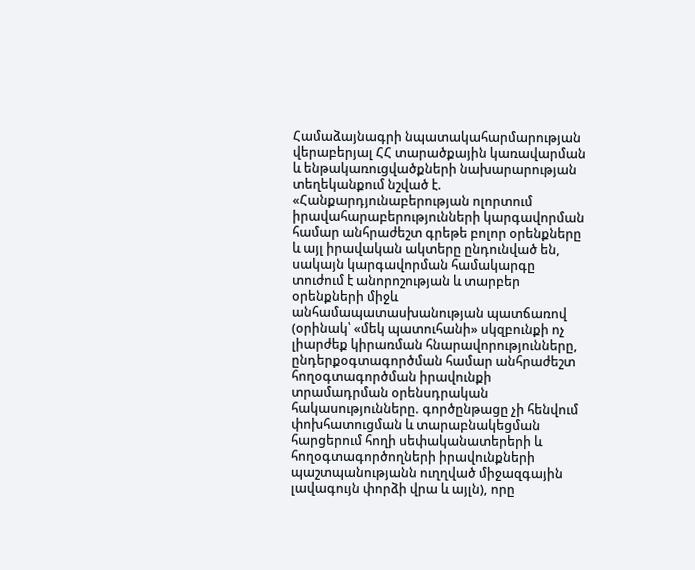Համաձայնագրի նպատակահարմարության վերաբերյալ ՀՀ տարածքային կառավարման և ենթակառուցվածքների նախարարության տեղեկանքում նշված է. «Հանքարդյունաբերության ոլորտում իրավահարաբերությունների կարգավորման համար անհրաժեշտ գրեթե բոլոր օրենքները և այլ իրավական ակտերը ընդունված են, սակայն կարգավորման համակարգը տուժում է անորոշության և տարբեր օրենքների միջև անհամապատասխանության պատճառով (օրինակ՝ «մեկ պատուհանի» սկզբունքի ոչ լիարժեք կիրառման հնարավորությունները, ընդերքօգտագործման համար անհրաժեշտ հողօգտագործման իրավունքի տրամադրման օրենսդրական հակասությունները. գործընթացը չի հենվում փոխհատուցման և տարաբնակեցման հարցերում հողի սեփականատերերի և հողօգտագործողների իրավունքների պաշտպանությանն ուղղված միջազգային լավագույն փորձի վրա և այլն), որը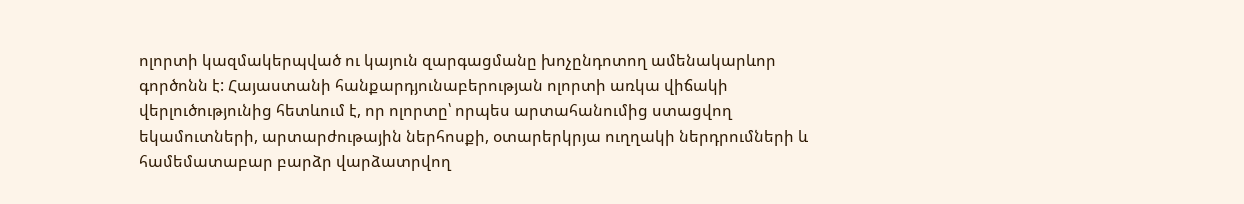ոլորտի կազմակերպված ու կայուն զարգացմանը խոչընդոտող ամենակարևոր գործոնն է: Հայաստանի հանքարդյունաբերության ոլորտի առկա վիճակի վերլուծությունից հետևում է, որ ոլորտը՝ որպես արտահանումից ստացվող եկամուտների, արտարժութային ներհոսքի, օտարերկրյա ուղղակի ներդրումների և համեմատաբար բարձր վարձատրվող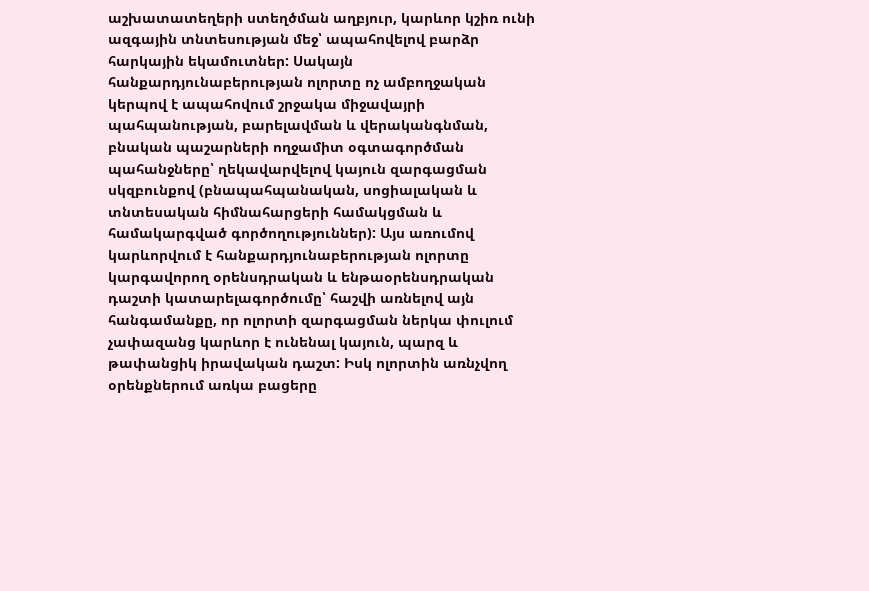աշխատատեղերի ստեղծման աղբյուր, կարևոր կշիռ ունի ազգային տնտեսության մեջ՝ ապահովելով բարձր հարկային եկամուտներ: Սակայն հանքարդյունաբերության ոլորտը ոչ ամբողջական կերպով է ապահովում շրջակա միջավայրի պահպանության, բարելավման և վերականգնման, բնական պաշարների ողջամիտ օգտագործման պահանջները՝ ղեկավարվելով կայուն զարգացման սկզբունքով (բնապահպանական, սոցիալական և տնտեսական հիմնահարցերի համակցման և համակարգված գործողություններ): Այս առումով կարևորվում է հանքարդյունաբերության ոլորտը կարգավորող օրենսդրական և ենթաօրենսդրական դաշտի կատարելագործումը՝ հաշվի առնելով այն հանգամանքը, որ ոլորտի զարգացման ներկա փուլում չափազանց կարևոր է ունենալ կայուն, պարզ և թափանցիկ իրավական դաշտ: Իսկ ոլորտին առնչվող օրենքներում առկա բացերը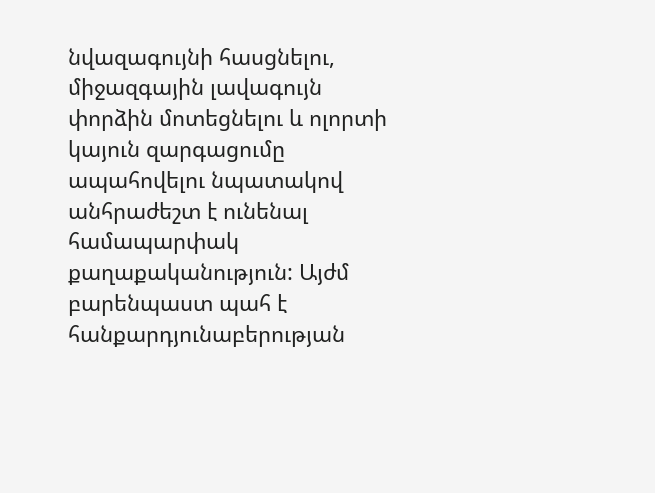նվազագույնի հասցնելու, միջազգային լավագույն փորձին մոտեցնելու և ոլորտի կայուն զարգացումը ապահովելու նպատակով անհրաժեշտ է ունենալ համապարփակ քաղաքականություն: Այժմ բարենպաստ պահ է հանքարդյունաբերության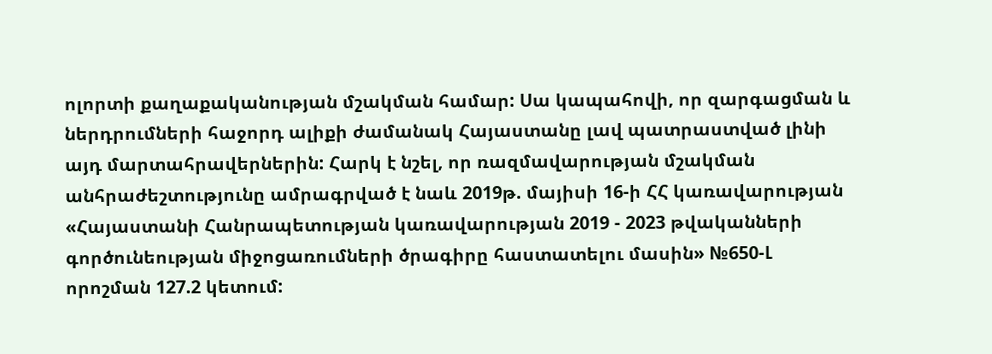ոլորտի քաղաքականության մշակման համար: Սա կապահովի, որ զարգացման և ներդրումների հաջորդ ալիքի ժամանակ Հայաստանը լավ պատրաստված լինի այդ մարտահրավերներին: Հարկ է նշել, որ ռազմավարության մշակման անհրաժեշտությունը ամրագրված է նաև 2019թ. մայիսի 16-ի ՀՀ կառավարության «Հայաստանի Հանրապետության կառավարության 2019 - 2023 թվականների գործունեության միջոցառումների ծրագիրը հաստատելու մասին» №650-Լ որոշման 127.2 կետում: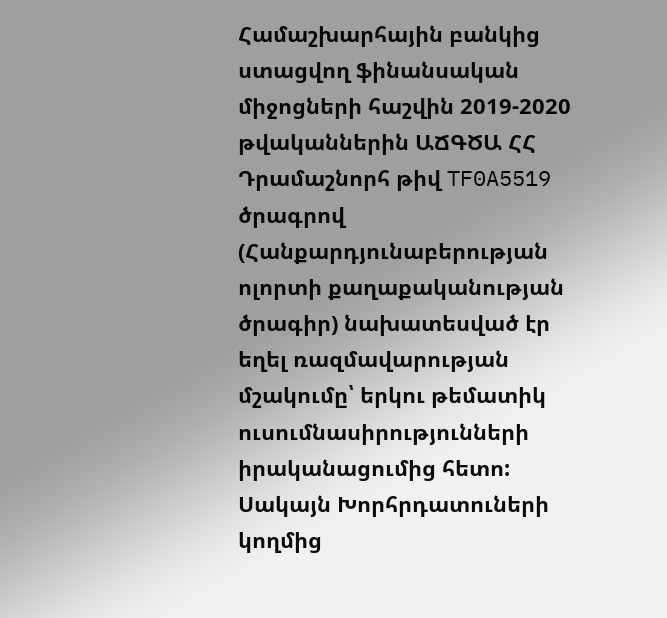Համաշխարհային բանկից ստացվող ֆինանսական միջոցների հաշվին 2019-2020 թվականներին ԱՃԳԾԱ ՀՀ Դրամաշնորհ թիվ TF0A5519 ծրագրով (Հանքարդյունաբերության ոլորտի քաղաքականության ծրագիր) նախատեսված էր եղել ռազմավարության մշակումը՝ երկու թեմատիկ ուսումնասիրությունների իրականացումից հետո: Սակայն Խորհրդատուների կողմից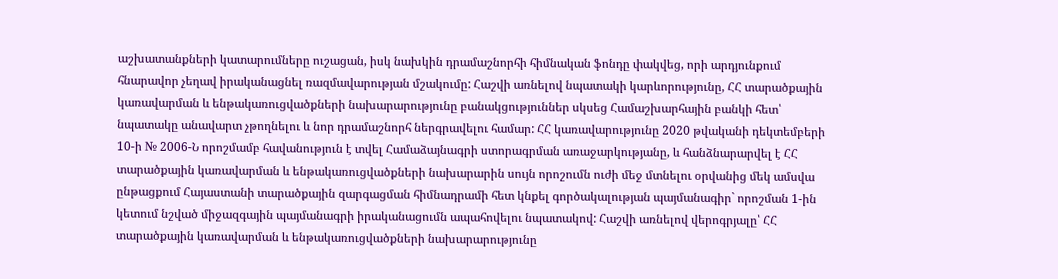աշխատանքների կատարումները ուշացան, իսկ նախկին դրամաշնորհի հիմնական ֆոնդը փակվեց, որի արդյունքում հնարավոր չեղավ իրականացնել ռազմավարության մշակումը: Հաշվի առնելով նպատակի կարևորությունը, ՀՀ տարածքային կառավարման և ենթակառուցվածքների նախարարությունը բանակցություններ սկսեց Համաշխարհային բանկի հետ՝ նպատակը անավարտ չթողնելու և նոր դրամաշնորհ ներգրավելու համար: ՀՀ կառավարությունը 2020 թվականի դեկտեմբերի 10-ի № 2006-Ն որոշմամբ հավանություն է տվել Համաձայնագրի ստորագրման առաջարկությանը, և հանձնարարվել է ՀՀ տարածքային կառավարման և ենթակառուցվածքների նախարարին սույն որոշումն ուժի մեջ մտնելու օրվանից մեկ ամսվա ընթացքում Հայաստանի տարածքային զարգացման հիմնադրամի հետ կնքել գործակալության պայմանագիր` որոշման 1-ին կետում նշված միջազգային պայմանագրի իրականացումն ապահովելու նպատակով: Հաշվի առնելով վերոգրյալը՝ ՀՀ տարածքային կառավարման և ենթակառուցվածքների նախարարությունը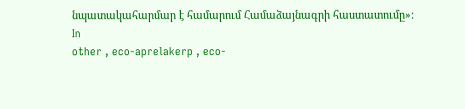նպատակահարմար է համարում Համաձայնագրի հաստատումը»:
In
other , eco-aprelakerp , eco-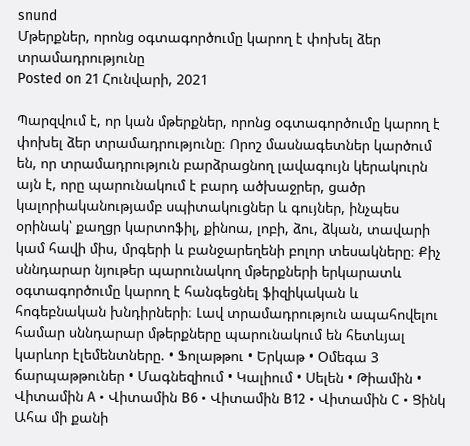snund
Մթերքներ, որոնց օգտագործումը կարող է փոխել ձեր տրամադրությունը
Posted on 21 Հունվարի, 2021

Պարզվում է, որ կան մթերքներ, որոնց օգտագործումը կարող է փոխել ձեր տրամադրությունը։ Որոշ մասնագետներ կարծում են, որ տրամադրություն բարձրացնող լավագույն կերակուրն այն է, որը պարունակում է բարդ ածխաջրեր, ցածր կալորիականությամբ սպիտակուցներ և գույներ, ինչպես օրինակ՝ քաղցր կարտոֆիլ, քինոա, լոբի, ձու, ձկան, տավարի կամ հավի միս, մրգերի և բանջարեղենի բոլոր տեսակները։ Քիչ սննդարար նյութեր պարունակող մթերքների երկարատև օգտագործումը կարող է հանգեցնել ֆիզիկական և հոգեբնական խնդիրների։ Լավ տրամադրություն ապահովելու համար սննդարար մթերքները պարունակում են հետևյալ կարևոր էլեմենտները. • Ֆոլաթթու • Երկաթ • Oմեգա 3 ճարպաթթուներ • Մագնեզիում • Կալիում • Սելեն • Թիամին • Վիտամին A • Վիտամին B6 • Վիտամին B12 • Վիտամին C • Ցինկ Ահա մի քանի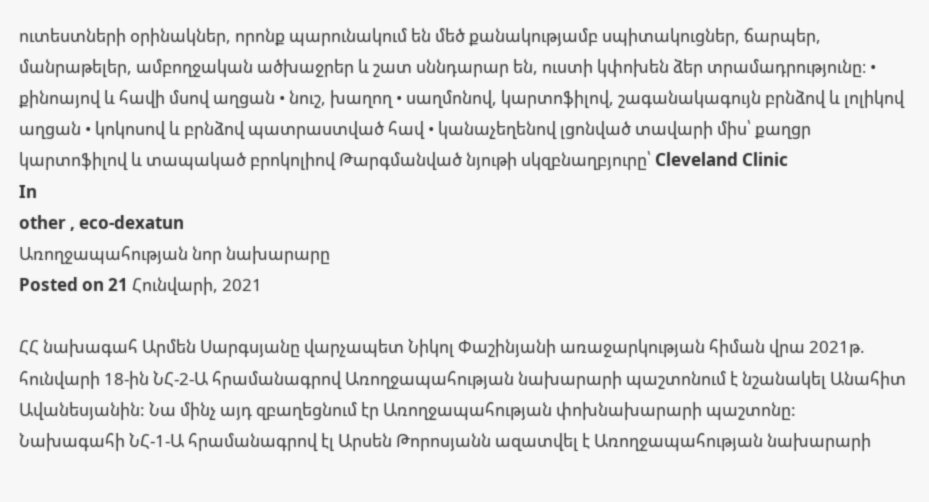ուտեստների օրինակներ, որոնք պարունակում են մեծ քանակությամբ սպիտակուցներ, ճարպեր, մանրաթելեր, ամբողջական ածխաջրեր և շատ սննդարար են, ուստի կփոխեն ձեր տրամադրությունը։ • քինոայով և հավի մսով աղցան • նուշ, խաղող • սաղմոնով, կարտոֆիլով, շագանակագույն բրնձով և լոլիկով աղցան • կոկոսով և բրնձով պատրաստված հավ • կանաչեղենով լցոնված տավարի միս՝ քաղցր կարտոֆիլով և տապակած բրոկոլիով Թարգմանված նյութի սկզբնաղբյուրը՝ Cleveland Clinic
In
other , eco-dexatun
Առողջապահության նոր նախարարը
Posted on 21 Հունվարի, 2021

ՀՀ նախագահ Արմեն Սարգսյանը վարչապետ Նիկոլ Փաշինյանի առաջարկության հիման վրա 2021թ. հունվարի 18-ին ՆՀ-2-Ա հրամանագրով Առողջապահության նախարարի պաշտոնում է նշանակել Անահիտ Ավանեսյանին: Նա մինչ այդ զբաղեցնում էր Առողջապահության փոխնախարարի պաշտոնը:
Նախագահի ՆՀ-1-Ա հրամանագրով էլ Արսեն Թորոսյանն ազատվել է Առողջապահության նախարարի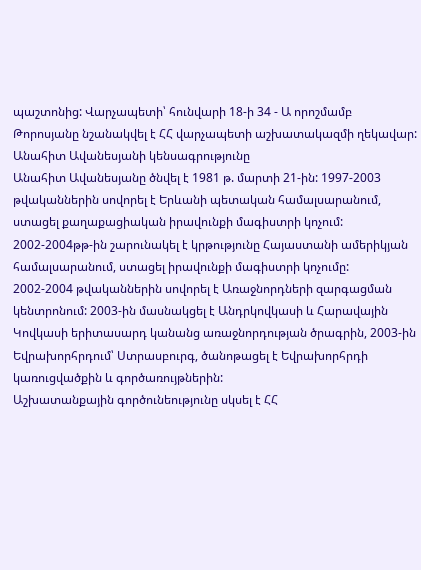պաշտոնից: Վարչապետի՝ հունվարի 18-ի 34 - Ա որոշմամբ Թորոսյանը նշանակվել է ՀՀ վարչապետի աշխատակազմի ղեկավար:
Անահիտ Ավանեսյանի կենսագրությունը
Անահիտ Ավանեսյանը ծնվել է 1981 թ. մարտի 21-ին: 1997-2003 թվականներին սովորել է Երևանի պետական համալսարանում, ստացել քաղաքացիական իրավունքի մագիստրի կոչում: 2002-2004թթ-ին շարունակել է կրթությունը Հայաստանի ամերիկյան համալսարանում, ստացել իրավունքի մագիստրի կոչումը:
2002-2004 թվականներին սովորել է Առաջնորդների զարգացման կենտրոնում: 2003-ին մասնակցել է Անդրկովկասի և Հարավային Կովկասի երիտասարդ կանանց առաջնորդության ծրագրին, 2003-ին Եվրախորհրդում՝ Ստրասբուրգ, ծանոթացել է Եվրախորհրդի կառուցվածքին և գործառույթներին:
Աշխատանքային գործունեությունը սկսել է ՀՀ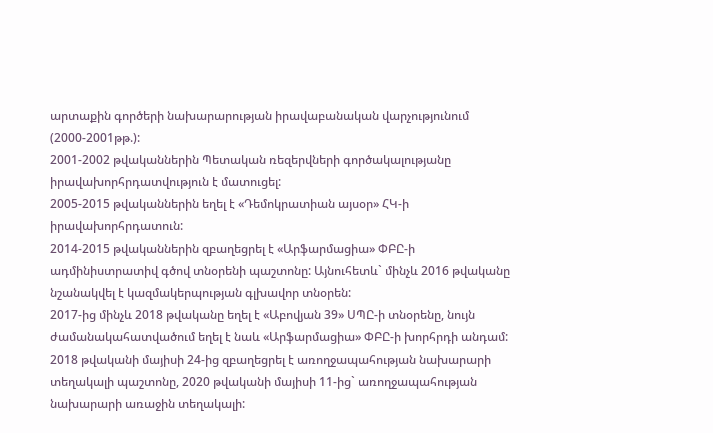արտաքին գործերի նախարարության իրավաբանական վարչությունում (2000-2001թթ.):
2001-2002 թվականներին Պետական ռեզերվների գործակալությանը իրավախորհրդատվություն է մատուցել:
2005-2015 թվականներին եղել է «Դեմոկրատիան այսօր» ՀԿ-ի իրավախորհրդատուն:
2014-2015 թվականներին զբաղեցրել է «Արֆարմացիա» ՓԲԸ-ի ադմինիստրատիվ գծով տնօրենի պաշտոնը: Այնուհետև` մինչև 2016 թվականը նշանակվել է կազմակերպության գլխավոր տնօրեն:
2017-ից մինչև 2018 թվականը եղել է «Աբովյան 39» ՍՊԸ-ի տնօրենը, նույն ժամանակահատվածում եղել է նաև «Արֆարմացիա» ՓԲԸ-ի խորհրդի անդամ:
2018 թվականի մայիսի 24-ից զբաղեցրել է առողջապահության նախարարի տեղակալի պաշտոնը, 2020 թվականի մայիսի 11-ից` առողջապահության նախարարի առաջին տեղակալի: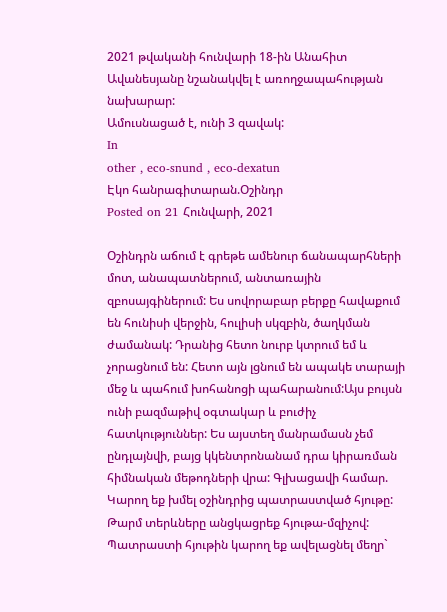2021 թվականի հունվարի 18-ին Անահիտ Ավանեսյանը նշանակվել է առողջապահության նախարար:
Ամուսնացած է, ունի 3 զավակ:
In
other , eco-snund , eco-dexatun
Էկո հանրագիտարան.Օշինդր
Posted on 21 Հունվարի, 2021

Օշինդրն աճում է գրեթե ամենուր ճանապարհների մոտ, անապատներում, անտառային զբոսայգիներում: Ես սովորաբար բերքը հավաքում են հունիսի վերջին, հուլիսի սկզբին, ծաղկման ժամանակ: Դրանից հետո նուրբ կտրում եմ և չորացնում են: Հետո այն լցնում են ապակե տարայի մեջ և պահում խոհանոցի պահարանում:Այս բույսն ունի բազմաթիվ օգտակար և բուժիչ հատկություններ: Ես այստեղ մանրամասն չեմ ընդլայնվի, բայց կկենտրոնանամ դրա կիրառման հիմնական մեթոդների վրա: Գլխացավի համար. Կարող եք խմել օշինդրից պատրաստված հյութը: Թարմ տերևները անցկացրեք հյութա-մզիչով: Պատրաստի հյութին կարող եք ավելացնել մեղր`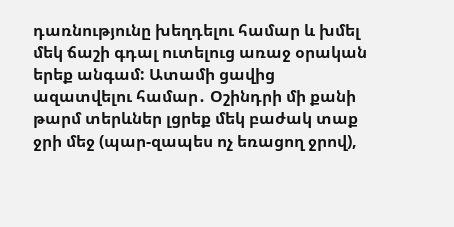դառնությունը խեղդելու համար և խմել մեկ ճաշի գդալ ուտելուց առաջ օրական երեք անգամ: Ատամի ցավից ազատվելու համար․ Օշինդրի մի քանի թարմ տերևներ լցրեք մեկ բաժակ տաք ջրի մեջ (պար-զապես ոչ եռացող ջրով),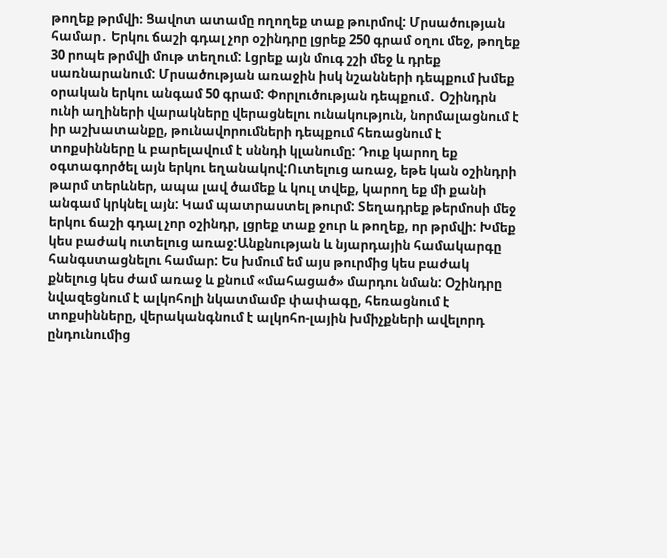թողեք թրմվի։ Ցավոտ ատամը ողողեք տաք թուրմով: Մրսածության համար․ Երկու ճաշի գդալ չոր օշինդրը լցրեք 250 գրամ օղու մեջ, թողեք 30 րոպե թրմվի մութ տեղում: Լցրեք այն մուգ շշի մեջ և դրեք սառնարանում: Մրսածության առաջին իսկ նշանների դեպքում խմեք օրական երկու անգամ 50 գրամ: Փորլուծության դեպքում․ Օշինդրն ունի աղիների վարակները վերացնելու ունակություն, նորմալացնում է իր աշխատանքը, թունավորումների դեպքում հեռացնում է տոքսինները և բարելավում է սննդի կլանումը: Դուք կարող եք օգտագործել այն երկու եղանակով:Ուտելուց առաջ, եթե կան օշինդրի թարմ տերևներ, ապա լավ ծամեք և կուլ տվեք, կարող եք մի քանի անգամ կրկնել այն: Կամ պատրաստել թուրմ: Տեղադրեք թերմոսի մեջ երկու ճաշի գդալ չոր օշինդր, լցրեք տաք ջուր և թողեք, որ թրմվի: Խմեք կես բաժակ ուտելուց առաջ:Անքնության և նյարդային համակարգը հանգստացնելու համար: Ես խմում եմ այս թուրմից կես բաժակ քնելուց կես ժամ առաջ և քնում «մահացած» մարդու նման: Օշինդրը նվազեցնում է ալկոհոլի նկատմամբ փափագը, հեռացնում է տոքսինները, վերականգնում է ալկոհո-լային խմիչքների ավելորդ ընդունումից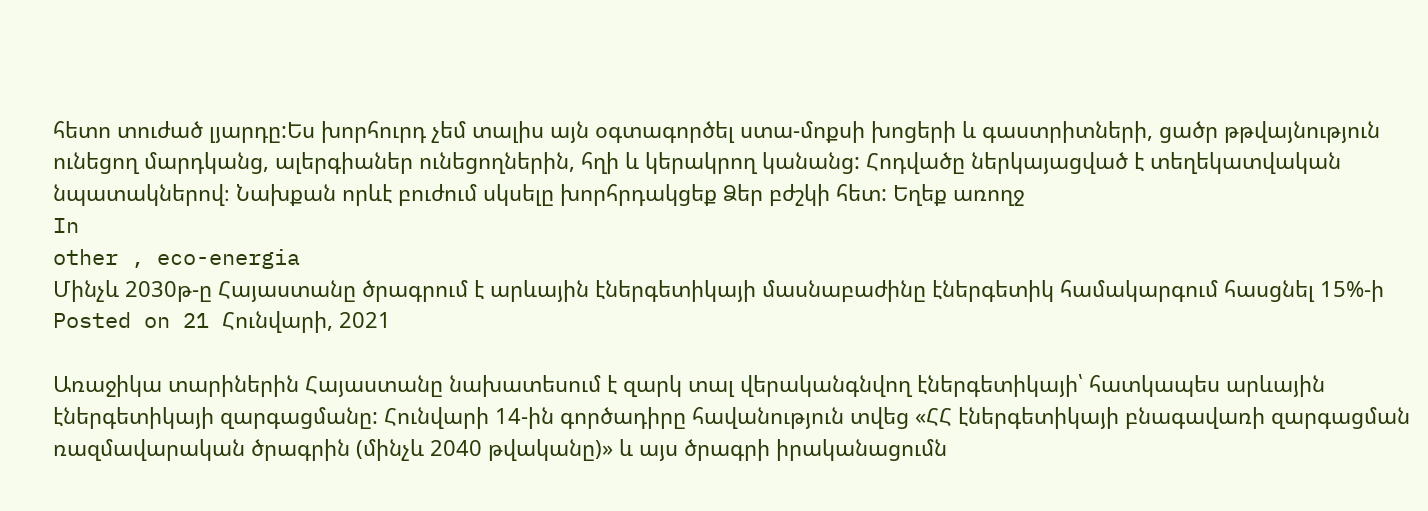հետո տուժած լյարդը:Ես խորհուրդ չեմ տալիս այն օգտագործել ստա-մոքսի խոցերի և գաստրիտների, ցածր թթվայնություն ունեցող մարդկանց, ալերգիաներ ունեցողներին, հղի և կերակրող կանանց: Հոդվածը ներկայացված է տեղեկատվական նպատակներով։ Նախքան որևէ բուժում սկսելը խորհրդակցեք Ձեր բժշկի հետ: Եղեք առողջ
In
other , eco-energia
Մինչև 2030թ-ը Հայաստանը ծրագրում է արևային էներգետիկայի մասնաբաժինը էներգետիկ համակարգում հասցնել 15%-ի
Posted on 21 Հունվարի, 2021

Առաջիկա տարիներին Հայաստանը նախատեսում է զարկ տալ վերականգնվող էներգետիկայի՝ հատկապես արևային էներգետիկայի զարգացմանը: Հունվարի 14-ին գործադիրը հավանություն տվեց «ՀՀ էներգետիկայի բնագավառի զարգացման ռազմավարական ծրագրին (մինչև 2040 թվականը)» և այս ծրագրի իրականացումն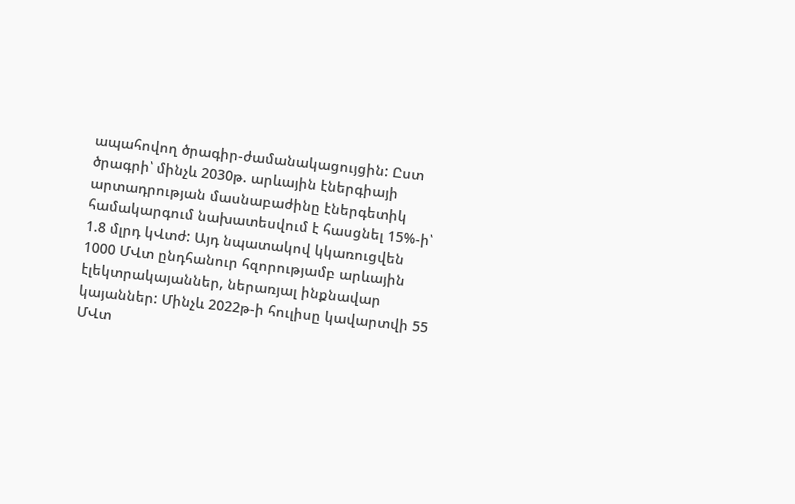ապահովող ծրագիր-ժամանակացույցին: Ըստ ծրագրի՝ մինչև 2030թ. արևային էներգիայի արտադրության մասնաբաժինը էներգետիկ համակարգում նախատեսվում է հասցնել 15%-ի՝ 1.8 մլրդ կՎտժ: Այդ նպատակով կկառուցվեն 1000 ՄՎտ ընդհանուր հզորությամբ արևային էլեկտրակայաններ, ներառյալ ինքնավար կայաններ: Մինչև 2022թ-ի հուլիսը կավարտվի 55 ՄՎտ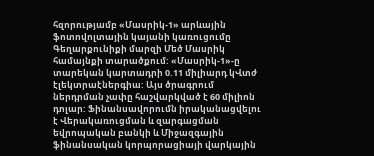հզորությամբ «Մասրիկ-1» արևային ֆոտովոլտային կայանի կառուցումը Գեղարքունիքի մարզի Մեծ Մասրիկ համայնքի տարածքում: «Մասրիկ-1»-ը տարեկան կարտադրի 0.11 միլիարդ կՎտժ էլեկտրաէներգիա: Այս ծրագրում ներդրման չափը հաշվարկված է 60 միլիոն դոլար: Ֆինանսավորումն իրականացվելու է Վերակառուցման և զարգացման եվրոպական բանկի և Միջազգային ֆինանսական կորպորացիայի վարկային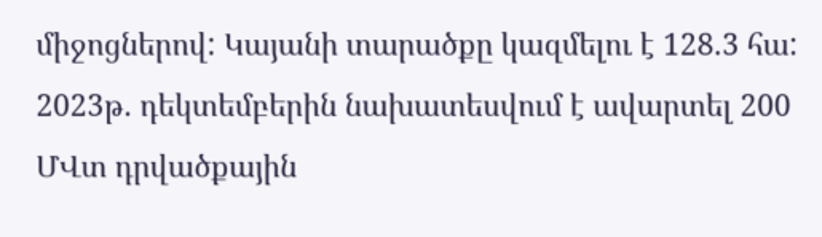միջոցներով: Կայանի տարածքը կազմելու է 128.3 հա: 2023թ. դեկտեմբերին նախատեսվում է ավարտել 200 ՄՎտ դրվածքային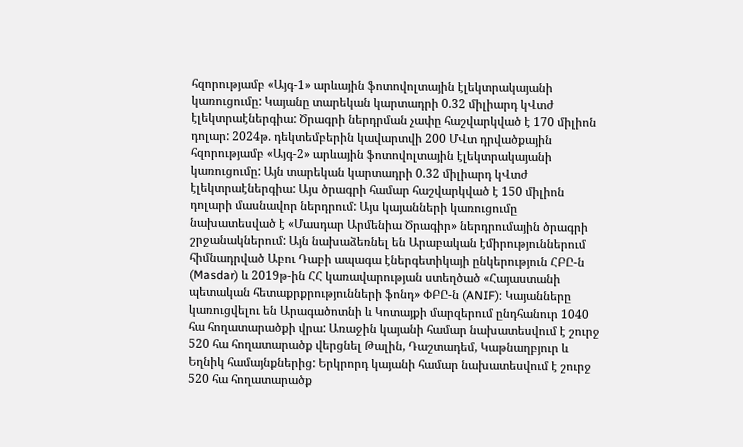հզորությամբ «Այգ-1» արևային ֆոտովոլտային էլեկտրակայանի կառուցումը: Կայանը տարեկան կարտադրի 0.32 միլիարդ կՎտժ էլեկտրաէներգիա: Ծրագրի ներդրման չափը հաշվարկված է 170 միլիոն դոլար: 2024թ. դեկտեմբերին կավարտվի 200 ՄՎտ դրվածքային հզորությամբ «Այգ-2» արևային ֆոտովոլտային էլեկտրակայանի կառուցումը: Այն տարեկան կարտադրի 0.32 միլիարդ կՎտժ էլեկտրաէներգիա: Այս ծրագրի համար հաշվարկված է 150 միլիոն դոլարի մասնավոր ներդրում: Այս կայանների կառուցումը նախատեսված է «Մասդար Արմենիա Ծրագիր» ներդրումային ծրագրի շրջանակներում: Այն նախաձեռնել են Արաբական էմիրություններում հիմնադրված Աբու Դաբի ապագա էներգետիկայի ընկերություն ՀԲԸ-ն (Masdar) և 2019թ-ին ՀՀ կառավարության ստեղծած «Հայաստանի պետական հետաքրքրությունների ֆոնդ» ՓԲԸ-ն (ANIF): Կայանները կառուցվելու են Արագածոտնի և Կոտայքի մարզերում ընդհանուր 1040 հա հողատարածքի վրա: Առաջին կայանի համար նախատեսվում է շուրջ 520 հա հողատարածք վերցնել Թալին, Դաշտադեմ, Կաթնաղբյուր և Եղնիկ համայնքներից: Երկրորդ կայանի համար նախատեսվում է շուրջ 520 հա հողատարածք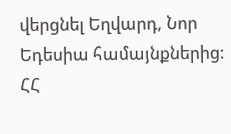վերցնել Եղվարդ, Նոր Եդեսիա համայնքներից: ՀՀ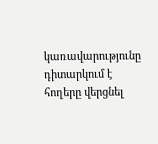կառավարությունը դիտարկում է հողերը վերցնել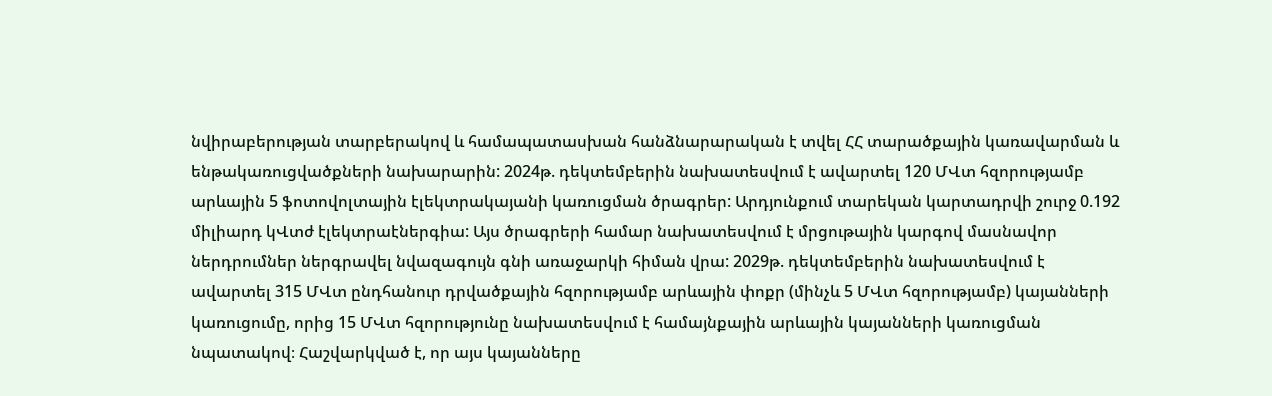նվիրաբերության տարբերակով և համապատասխան հանձնարարական է տվել ՀՀ տարածքային կառավարման և ենթակառուցվածքների նախարարին: 2024թ. դեկտեմբերին նախատեսվում է ավարտել 120 ՄՎտ հզորությամբ արևային 5 ֆոտովոլտային էլեկտրակայանի կառուցման ծրագրեր: Արդյունքում տարեկան կարտադրվի շուրջ 0.192 միլիարդ կՎտժ էլեկտրաէներգիա: Այս ծրագրերի համար նախատեսվում է մրցութային կարգով մասնավոր ներդրումներ ներգրավել նվազագույն գնի առաջարկի հիման վրա: 2029թ. դեկտեմբերին նախատեսվում է ավարտել 315 ՄՎտ ընդհանուր դրվածքային հզորությամբ արևային փոքր (մինչև 5 ՄՎտ հզորությամբ) կայանների կառուցումը, որից 15 ՄՎտ հզորությունը նախատեսվում է համայնքային արևային կայանների կառուցման նպատակով։ Հաշվարկված է, որ այս կայանները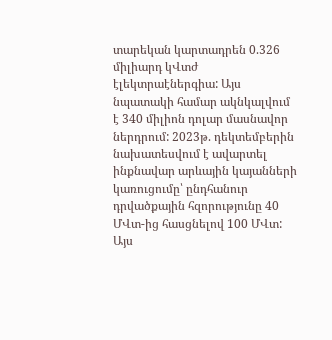տարեկան կարտադրեն 0.326 միլիարդ կՎտժ էլեկտրաէներգիա: Այս նպատակի համար ակնկալվում է 340 միլիոն դոլար մասնավոր ներդրում: 2023թ. դեկտեմբերին նախատեսվում է ավարտել ինքնավար արևային կայանների կառուցումը՝ ընդհանուր դրվածքային հզորությունը 40 ՄՎտ-ից հասցնելով 100 ՄՎտ: Այս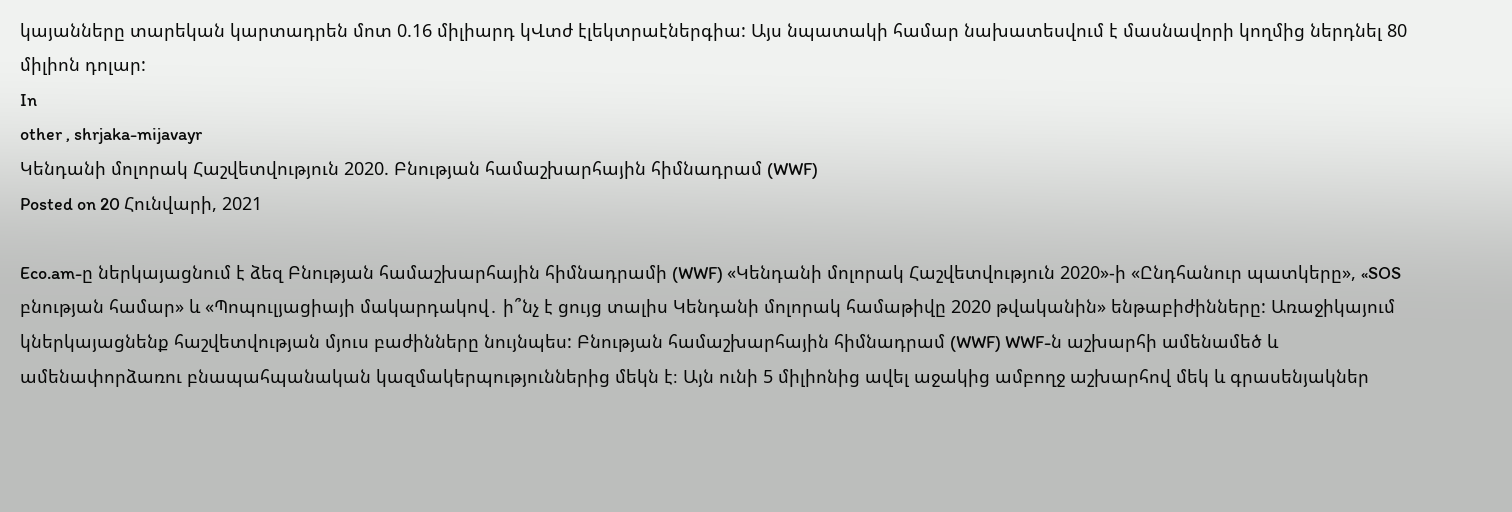կայանները տարեկան կարտադրեն մոտ 0.16 միլիարդ կՎտժ էլեկտրաէներգիա: Այս նպատակի համար նախատեսվում է մասնավորի կողմից ներդնել 80 միլիոն դոլար:
In
other , shrjaka-mijavayr
Կենդանի մոլորակ Հաշվետվություն 2020. Բնության համաշխարհային հիմնադրամ (WWF)
Posted on 20 Հունվարի, 2021

Eco.am-ը ներկայացնում է ձեզ Բնության համաշխարհային հիմնադրամի (WWF) «Կենդանի մոլորակ Հաշվետվություն 2020»-ի «Ընդհանուր պատկերը», «SOS բնության համար» և «Պոպուլյացիայի մակարդակով․ ի՞նչ է ցույց տալիս Կենդանի մոլորակ համաթիվը 2020 թվականին» ենթաբիժինները: Առաջիկայում կներկայացնենք հաշվետվության մյուս բաժինները նույնպես: Բնության համաշխարհային հիմնադրամ (WWF) WWF-ն աշխարհի ամենամեծ և ամենափորձառու բնապահպանական կազմակերպություններից մեկն է։ Այն ունի 5 միլիոնից ավել աջակից ամբողջ աշխարհով մեկ և գրասենյակներ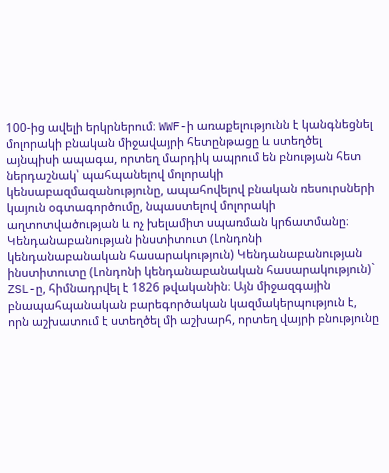100-ից ավելի երկրներում։ WWF-ի առաքելությունն է կանգնեցնել մոլորակի բնական միջավայրի հետընթացը և ստեղծել այնպիսի ապագա, որտեղ մարդիկ ապրում են բնության հետ ներդաշնակ՝ պահպանելով մոլորակի կենսաբազմազանությունը, ապահովելով բնական ռեսուրսների կայուն օգտագործումը, նպաստելով մոլորակի աղտոտվածության և ոչ խելամիտ սպառման կրճատմանը։ Կենդանաբանության ինստիտուտ (Լոնդոնի կենդանաբանական հասարակություն) Կենդանաբանության ինստիտուտը (Լոնդոնի կենդանաբանական հասարակություն)` ZSL-ը, հիմնադրվել է 1826 թվականին։ Այն միջազգային բնապահպանական բարեգործական կազմակերպություն է, որն աշխատում է ստեղծել մի աշխարհ, որտեղ վայրի բնությունը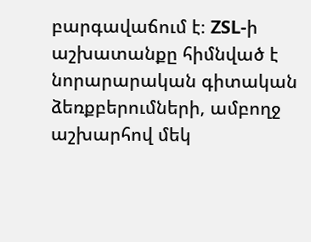բարգավաճում է։ ZSL-ի աշխատանքը հիմնված է նորարարական գիտական ձեռքբերումների, ամբողջ աշխարհով մեկ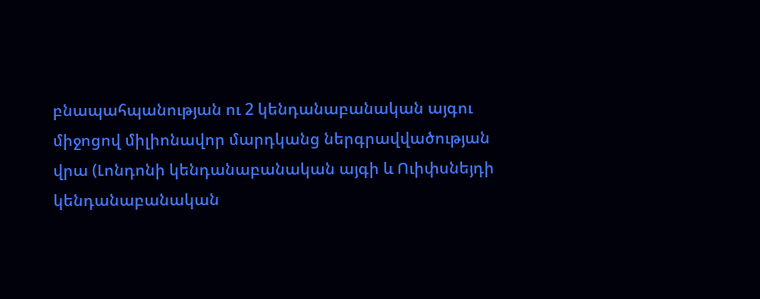բնապահպանության ու 2 կենդանաբանական այգու միջոցով միլիոնավոր մարդկանց ներգրավվածության վրա (Լոնդոնի կենդանաբանական այգի և Ուիփսնեյդի կենդանաբանական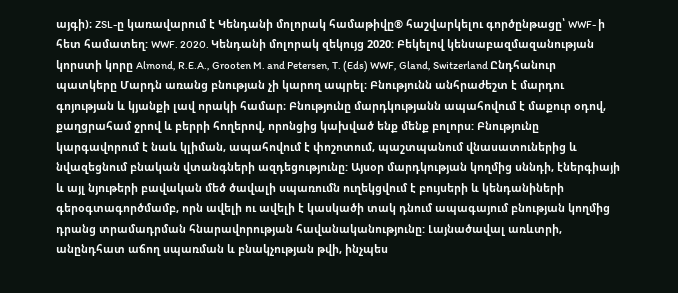այգի)։ ZSL-ը կառավարում է Կենդանի մոլորակ համաթիվը® հաշվարկելու գործընթացը՝ WWF- ի հետ համատեղ: WWF. 2020. Կենդանի մոլորակ զեկույց 2020: Բեկելով կենսաբազմազանության կորստի կորը Almond, R.E.A., Grooten M. and Petersen, T. (Eds) WWF, Gland, Switzerland Ընդհանուր պատկերը Մարդն առանց բնության չի կարող ապրել։ Բնությունն անհրաժեշտ է մարդու գոյության և կյանքի լավ որակի համար։ Բնությունը մարդկությանն ապահովում է մաքուր օդով, քաղցրահամ ջրով և բերրի հողերով, որոնցից կախված ենք մենք բոլորս: Բնությունը կարգավորում է նաև կլիման, ապահովում է փոշոտում, պաշտպանում վնասատուներից և նվազեցնում բնական վտանգների ազդեցությունը: Այսօր մարդկության կողմից սննդի, էներգիայի և այլ նյութերի բավական մեծ ծավալի սպառումն ուղեկցվում է բույսերի և կենդանիների գերօգտագործմամբ, որն ավելի ու ավելի է կասկածի տակ դնում ապագայում բնության կողմից դրանց տրամադրման հնարավորության հավանականությունը: Լայնածավալ առևտրի, անընդհատ աճող սպառման և բնակչության թվի, ինչպես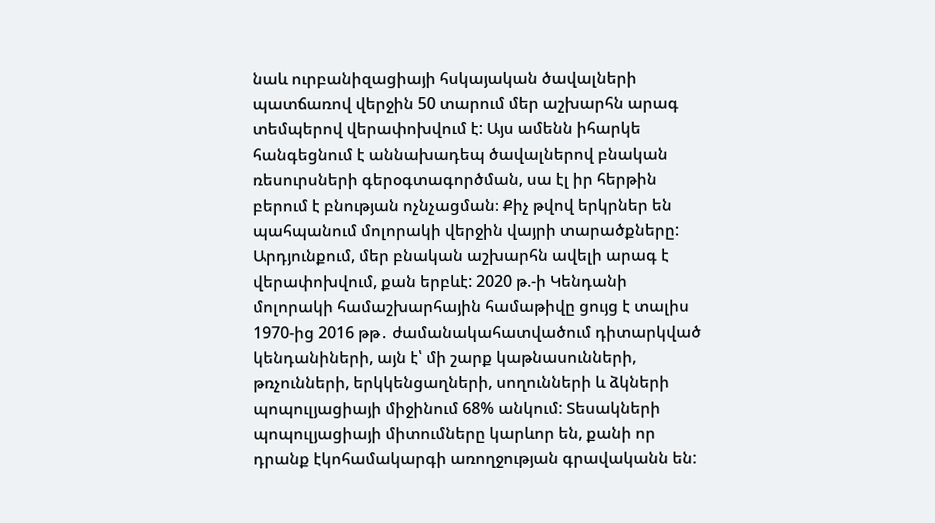նաև ուրբանիզացիայի հսկայական ծավալների պատճառով վերջին 50 տարում մեր աշխարհն արագ տեմպերով վերափոխվում է: Այս ամենն իհարկե հանգեցնում է աննախադեպ ծավալներով բնական ռեսուրսների գերօգտագործման, սա էլ իր հերթին բերում է բնության ոչնչացման։ Քիչ թվով երկրներ են պահպանում մոլորակի վերջին վայրի տարածքները: Արդյունքում, մեր բնական աշխարհն ավելի արագ է վերափոխվում, քան երբևէ: 2020 թ.-ի Կենդանի մոլորակի համաշխարհային համաթիվը ցույց է տալիս 1970-ից 2016 թթ․ ժամանակահատվածում դիտարկված կենդանիների, այն է՝ մի շարք կաթնասունների, թռչունների, երկկենցաղների, սողունների և ձկների պոպուլյացիայի միջինում 68% անկում: Տեսակների պոպուլյացիայի միտումները կարևոր են, քանի որ դրանք էկոհամակարգի առողջության գրավականն են: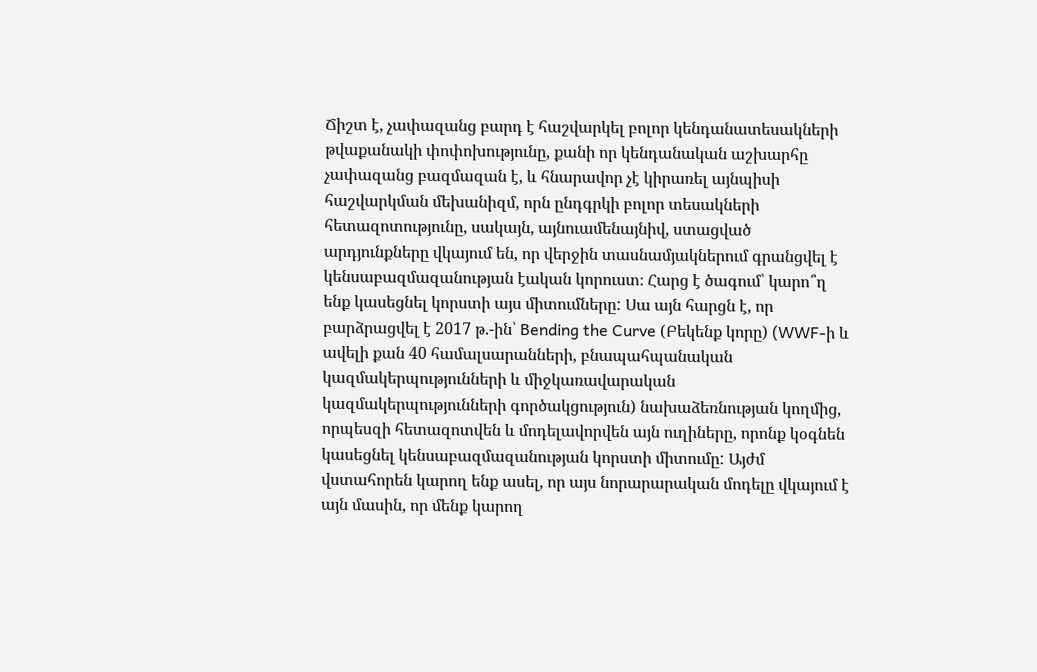Ճիշտ է, չափազանց բարդ է հաշվարկել բոլոր կենդանատեսակների թվաքանակի փոփոխությունը, քանի որ կենդանական աշխարհը չափազանց բազմազան է, և հնարավոր չէ կիրառել այնպիսի հաշվարկման մեխանիզմ, որն ընդգրկի բոլոր տեսակների հետազոտությունը, սակայն, այնուամենայնիվ, ստացված արդյունքները վկայում են, որ վերջին տասնամյակներում գրանցվել է կենսաբազմազանության էական կորուստ։ Հարց է ծագում՝ կարո՞ղ ենք կասեցնել կորստի այս միտումները: Սա այն հարցն է, որ բարձրացվել է 2017 թ.-ին՝ Bending the Curve (Բեկենք կորը) (WWF-ի և ավելի քան 40 համալսարանների, բնապահպանական կազմակերպությունների և միջկառավարական կազմակերպությունների գործակցություն) նախաձեռնության կողմից, որպեսզի հետազոտվեն և մոդելավորվեն այն ուղիները, որոնք կօգնեն կասեցնել կենսաբազմազանության կորստի միտումը: Այժմ վստահորեն կարող ենք ասել, որ այս նորարարական մոդելը վկայում է այն մասին, որ մենք կարող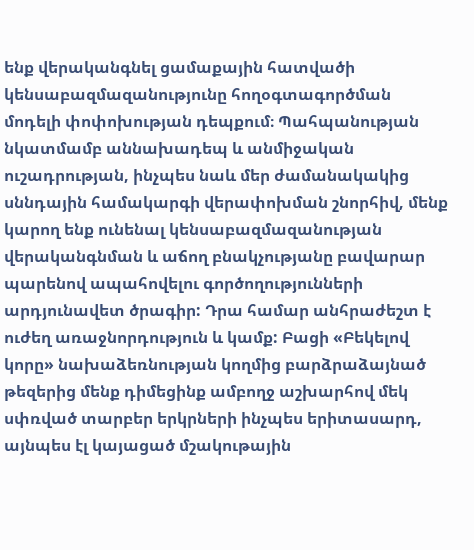ենք վերականգնել ցամաքային հատվածի կենսաբազմազանությունը հողօգտագործման մոդելի փոփոխության դեպքում։ Պահպանության նկատմամբ աննախադեպ և անմիջական ուշադրության, ինչպես նաև մեր ժամանակակից սննդային համակարգի վերափոխման շնորհիվ, մենք կարող ենք ունենալ կենսաբազմազանության վերականգնման և աճող բնակչությանը բավարար պարենով ապահովելու գործողությունների արդյունավետ ծրագիր: Դրա համար անհրաժեշտ է ուժեղ առաջնորդություն և կամք: Բացի «Բեկելով կորը» նախաձեռնության կողմից բարձրաձայնած թեզերից մենք դիմեցինք ամբողջ աշխարհով մեկ սփռված տարբեր երկրների ինչպես երիտասարդ, այնպես էլ կայացած մշակութային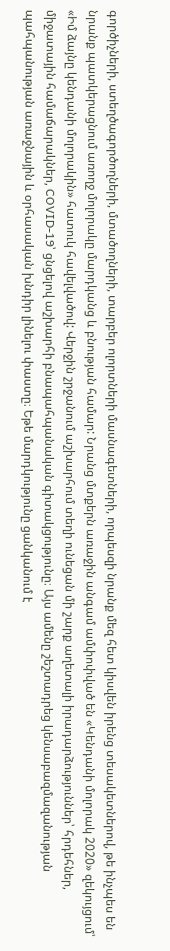գործիչների, ստեղծագործողների, մտածողների, տարբեր ոլորտների մասնագետների, որպեսզի նրանք մեզ հետ կիսվեն իրենց տեսակետներով, թե ինչպես են նրանք պատկերացնում առողջ մոլորակը մարդկանց և բնության համար: Նրանց մտքերն առաջին անգամ ամփոփված են «Կենդանի մոլորակ 2020» զեկույցում՝ «Իմ ձայնը կենդանի մոլորակին» հատուկ հավելվածով: Վերջին շրջանում աշխարհում տեղի ունեցան մի շարք աղետալի իրադարձություններ՝ հրդեհներ, միջատային համաճարակներ, COVID-19՝ ցնցելով աշխարհի բնապահպանական գիտակցությունը։ Այս ամենը շեշտադրեց կենսաբազմազանության պահպանության առաջնային և օրհասական խնդիր լինելու փաստը։ Եթե մարդկությունը ցանկանում է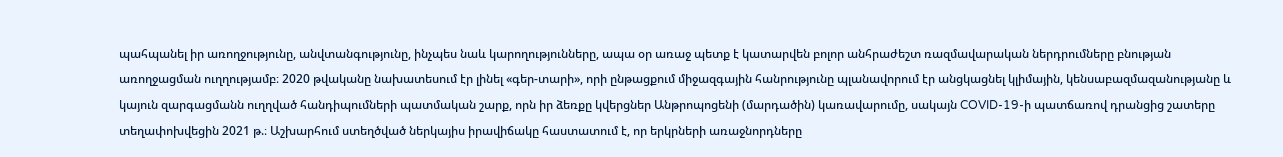պահպանել իր առողջությունը, անվտանգությունը, ինչպես նաև կարողությունները, ապա օր առաջ պետք է կատարվեն բոլոր անհրաժեշտ ռազմավարական ներդրումները բնության առողջացման ուղղությամբ։ 2020 թվականը նախատեսում էր լինել «գեր-տարի», որի ընթացքում միջազգային հանրությունը պլանավորում էր անցկացնել կլիմային, կենսաբազմազանությանը և կայուն զարգացմանն ուղղված հանդիպումների պատմական շարք, որն իր ձեռքը կվերցներ Անթրոպոցենի (մարդածին) կառավարումը, սակայն COVID-19-ի պատճառով դրանցից շատերը տեղափոխվեցին 2021 թ.։ Աշխարհում ստեղծված ներկայիս իրավիճակը հաստատում է, որ երկրների առաջնորդները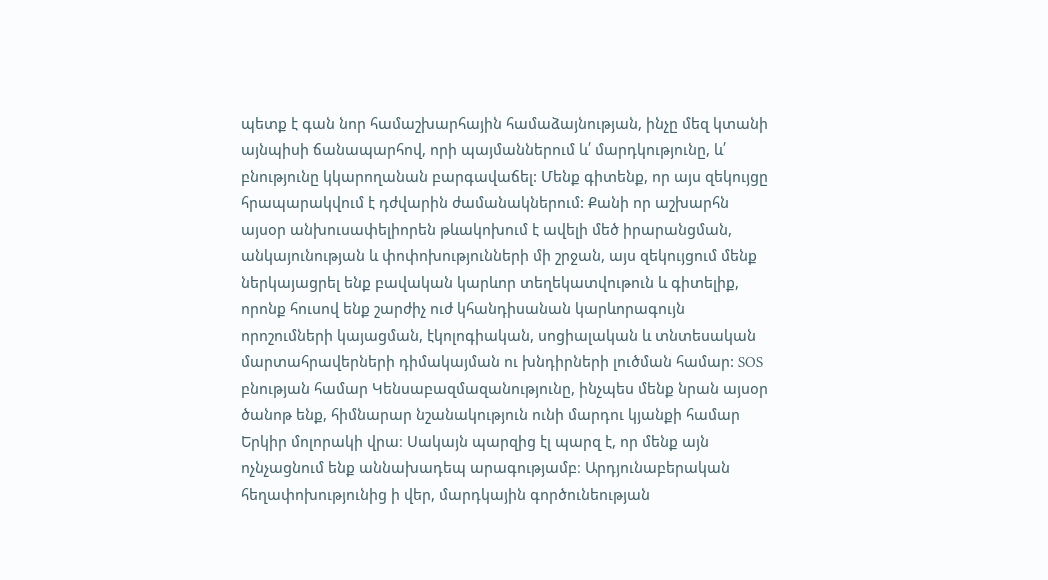պետք է գան նոր համաշխարհային համաձայնության, ինչը մեզ կտանի այնպիսի ճանապարհով, որի պայմաններում և՛ մարդկությունը, և՛ բնությունը կկարողանան բարգավաճել: Մենք գիտենք, որ այս զեկույցը հրապարակվում է դժվարին ժամանակներում: Քանի որ աշխարհն այսօր անխուսափելիորեն թևակոխում է ավելի մեծ իրարանցման, անկայունության և փոփոխությունների մի շրջան, այս զեկույցում մենք ներկայացրել ենք բավական կարևոր տեղեկատվութուն և գիտելիք, որոնք հուսով ենք շարժիչ ուժ կհանդիսանան կարևորագույն որոշումների կայացման, էկոլոգիական, սոցիալական և տնտեսական մարտահրավերների դիմակայման ու խնդիրների լուծման համար: SOS բնության համար Կենսաբազմազանությունը, ինչպես մենք նրան այսօր ծանոթ ենք, հիմնարար նշանակություն ունի մարդու կյանքի համար Երկիր մոլորակի վրա։ Սակայն պարզից էլ պարզ է, որ մենք այն ոչնչացնում ենք աննախադեպ արագությամբ։ Արդյունաբերական հեղափոխությունից ի վեր, մարդկային գործունեության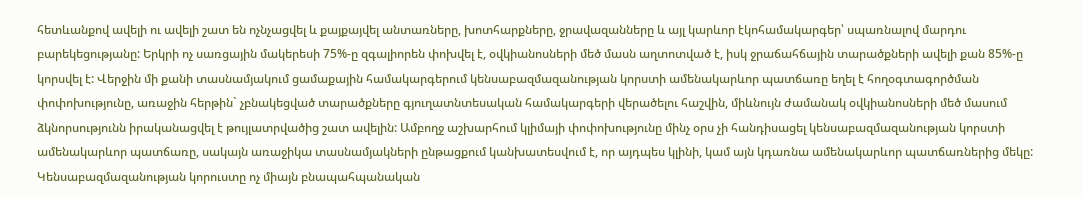հետևանքով ավելի ու ավելի շատ են ոչնչացվել և քայքայվել անտառները, խոտհարքները, ջրավազանները և այլ կարևոր էկոհամակարգեր՝ սպառնալով մարդու բարեկեցությանը: Երկրի ոչ սառցային մակերեսի 75%-ը զգալիորեն փոխվել է, օվկիանոսների մեծ մասն աղտոտված է, իսկ ջրաճահճային տարածքների ավելի քան 85%-ը կորսվել է: Վերջին մի քանի տասնամյակում ցամաքային համակարգերում կենսաբազմազանության կորստի ամենակարևոր պատճառը եղել է հողօգտագործման փոփոխությունը, առաջին հերթին` չբնակեցված տարածքները գյուղատնտեսական համակարգերի վերածելու հաշվին, միևնույն ժամանակ օվկիանոսների մեծ մասում ձկնորսությունն իրականացվել է թույլատրվածից շատ ավելին: Ամբողջ աշխարհում կլիմայի փոփոխությունը մինչ օրս չի հանդիսացել կենսաբազմազանության կորստի ամենակարևոր պատճառը, սակայն առաջիկա տասնամյակների ընթացքում կանխատեսվում է, որ այդպես կլինի, կամ այն կդառնա ամենակարևոր պատճառներից մեկը: Կենսաբազմազանության կորուստը ոչ միայն բնապահպանական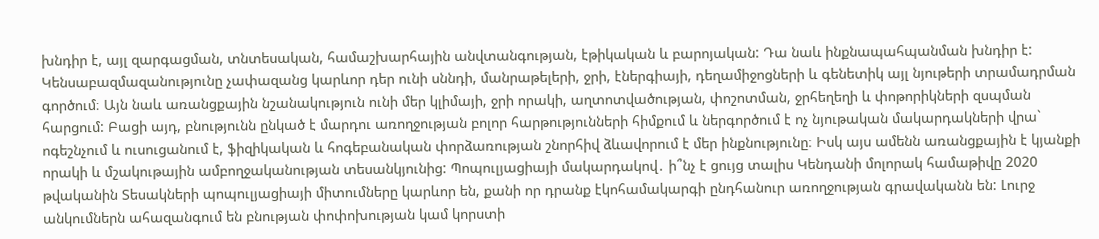խնդիր է, այլ զարգացման, տնտեսական, համաշխարհային անվտանգության, էթիկական և բարոյական: Դա նաև ինքնապահպանման խնդիր է: Կենսաբազմազանությունը չափազանց կարևոր դեր ունի սննդի, մանրաթելերի, ջրի, էներգիայի, դեղամիջոցների և գենետիկ այլ նյութերի տրամադրման գործում։ Այն նաև առանցքային նշանակություն ունի մեր կլիմայի, ջրի որակի, աղտոտվածության, փոշոտման, ջրհեղեղի և փոթորիկների զսպման հարցում: Բացի այդ, բնությունն ընկած է մարդու առողջության բոլոր հարթությունների հիմքում և ներգործում է ոչ նյութական մակարդակների վրա` ոգեշնչում և ուսուցանում է, ֆիզիկական և հոգեբանական փորձառության շնորհիվ ձևավորում է մեր ինքնությունը։ Իսկ այս ամենն առանցքային է կյանքի որակի և մշակութային ամբողջականության տեսանկյունից: Պոպուլյացիայի մակարդակով․ ի՞նչ է ցույց տալիս Կենդանի մոլորակ համաթիվը 2020 թվականին Տեսակների պոպուլյացիայի միտումները կարևոր են, քանի որ դրանք էկոհամակարգի ընդհանուր առողջության գրավականն են: Լուրջ անկումներն ահազանգում են բնության փոփոխության կամ կորստի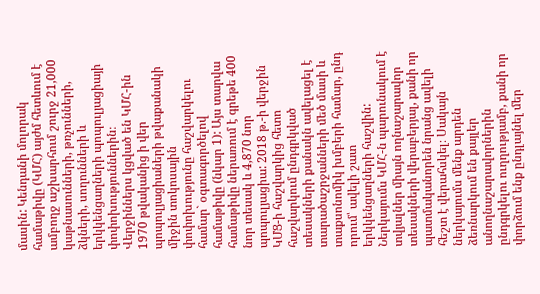մասին: Կենդանի մոլորակ համաթիվը (ԿՄՀ) այժմ հետևում է ամբողջ աշխարհում շուրջ 21,000 կաթնասունների, թռչունների, ձկների, սողունների և երկկենցաղների պոպուլյացիայի փոփոխություններին։ Վերջիններս կցված են ԿՄՀ-ին 1970 թվականից ի վեր պոպուլյացիաների թվաքանակի միջին տոկոսային փոփոխությունը հաշվարկելու համար` օգտագործելով համաթիվը (նկար 1): Այս տարվա համաթիվը ներառում է գրեթե 400 նոր տեսակ և 4,870 նոր պոպուլյացիա: 2018 թ.-ի վերջին ԿՄՑ-ի հաշվարկից հետո հաշվարկում ընդգրկված տեսակների քանակն ավելացել է տարածաշրջանների մեծ մասի և տաքսոնոմիկ խմբերի համար, ընդ որում՝ ավելի շատ երկկենցաղների հաշվին: Ներկայումս ԿՄՀ-ն պարունակում է տվյալներ միայն ողնաշարավոր տեսակների վերաբերյալ, քանի որ պատմականորեն նրանց ավելի հեշտ է վերահսկել։ Սակայն ներկայումս մենք արդեն ձեռնարկում են քայլեր անողնաշարավորներին ընդգրկելու ուղղությամբ, քանի որ փորձում ենք ընդլայնել մեր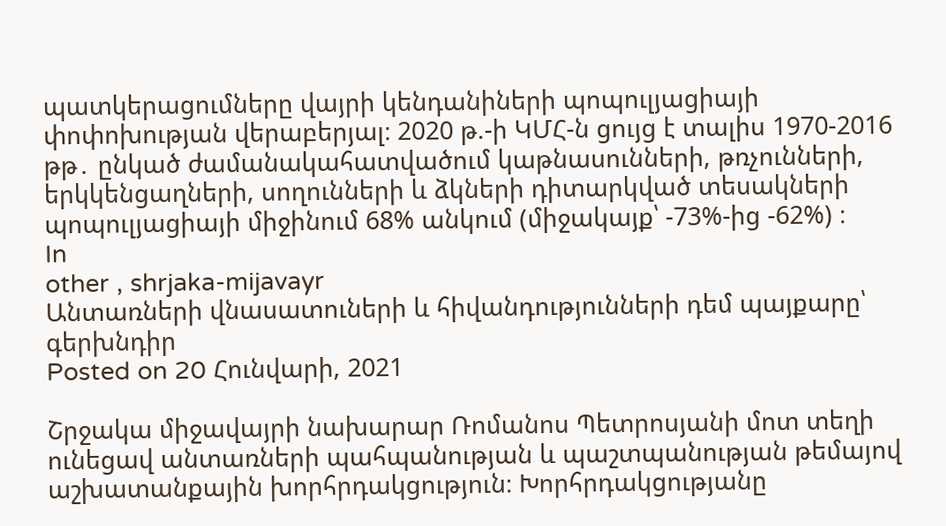պատկերացումները վայրի կենդանիների պոպուլյացիայի փոփոխության վերաբերյալ։ 2020 թ.-ի ԿՄՀ-ն ցույց է տալիս 1970-2016 թթ․ ընկած ժամանակահատվածում կաթնասունների, թռչունների, երկկենցաղների, սողունների և ձկների դիտարկված տեսակների պոպուլյացիայի միջինում 68% անկում (միջակայք՝ -73%-ից -62%) ։
In
other , shrjaka-mijavayr
Անտառների վնասատուների և հիվանդությունների դեմ պայքարը՝ գերխնդիր
Posted on 20 Հունվարի, 2021

Շրջակա միջավայրի նախարար Ռոմանոս Պետրոսյանի մոտ տեղի ունեցավ անտառների պահպանության և պաշտպանության թեմայով աշխատանքային խորհրդակցություն։ Խորհրդակցությանը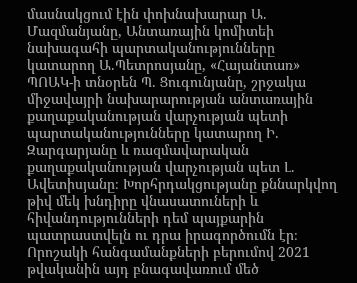մասնակցում էին փոխնախարար Ա. Մազմանյանը, Անտառային կոմիտեի նախագահի պարտականությունները կատարող Ա.Պետրոսյանը, «Հայանտառ» ՊՈԱԿ-ի տնօրեն Պ. Ցուգունյանը, շրջակա միջավայրի նախարարության անտառային քաղաքականության վարչության պետի պարտականությունները կատարող Ի. Զարգարյանը և ռազմավարական քաղաքականության վարչության պետ Լ. Ավետիսյանը։ Խորհրդակցությանը քննարկվող թիվ մեկ խնդիրը վնասատուների և հիվանդությունների դեմ պայքարին պատրաստվելն ու դրա իրագործումն էր։ Որոշակի հանգամանքների բերումով 2021 թվականին այդ բնագավառում մեծ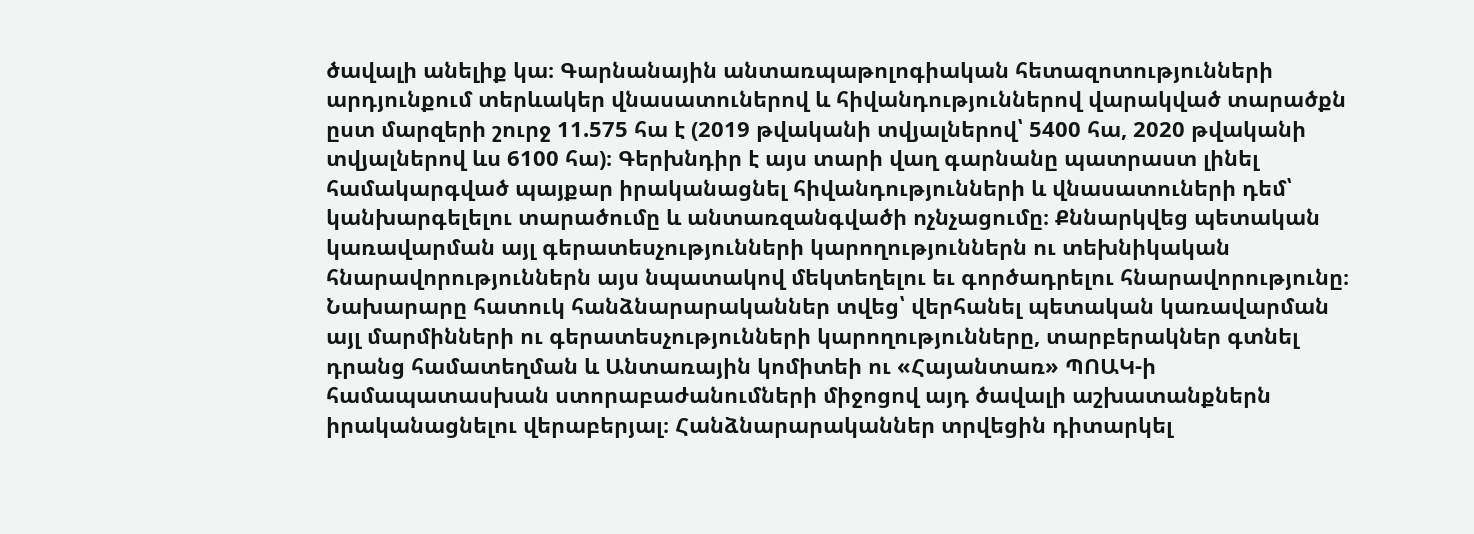ծավալի անելիք կա։ Գարնանային անտառպաթոլոգիական հետազոտությունների արդյունքում տերևակեր վնասատուներով և հիվանդություններով վարակված տարածքն ըստ մարզերի շուրջ 11.575 հա է (2019 թվականի տվյալներով՝ 5400 հա, 2020 թվականի տվյալներով ևս 6100 հա)։ Գերխնդիր է այս տարի վաղ գարնանը պատրաստ լինել համակարգված պայքար իրականացնել հիվանդությունների և վնասատուների դեմ՝ կանխարգելելու տարածումը և անտառզանգվածի ոչնչացումը։ Քննարկվեց պետական կառավարման այլ գերատեսչությունների կարողություններն ու տեխնիկական հնարավորություններն այս նպատակով մեկտեղելու եւ գործադրելու հնարավորությունը։ Նախարարը հատուկ հանձնարարականներ տվեց՝ վերհանել պետական կառավարման այլ մարմինների ու գերատեսչությունների կարողությունները, տարբերակներ գտնել դրանց համատեղման և Անտառային կոմիտեի ու «Հայանտառ» ՊՈԱԿ-ի համապատասխան ստորաբաժանումների միջոցով այդ ծավալի աշխատանքներն իրականացնելու վերաբերյալ։ Հանձնարարականներ տրվեցին դիտարկել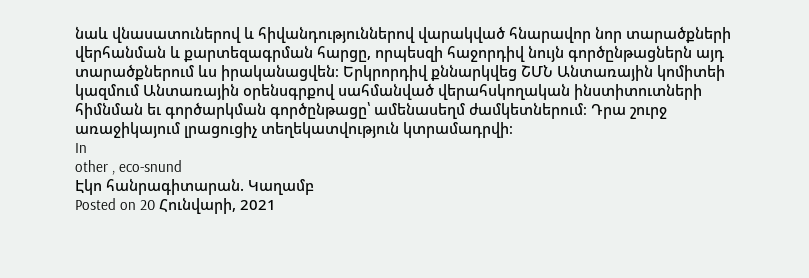նաև վնասատուներով և հիվանդություններով վարակված հնարավոր նոր տարածքների վերհանման և քարտեզագրման հարցը, որպեսզի հաջորդիվ նույն գործընթացներն այդ տարածքներում ևս իրականացվեն։ Երկրորդիվ քննարկվեց ՇՄՆ Անտառային կոմիտեի կազմում Անտառային օրենսգրքով սահմանված վերահսկողական ինստիտուտների հիմնման եւ գործարկման գործընթացը՝ ամենասեղմ ժամկետներում։ Դրա շուրջ առաջիկայում լրացուցիչ տեղեկատվություն կտրամադրվի։
In
other , eco-snund
Էկո հանրագիտարան. Կաղամբ
Posted on 20 Հունվարի, 2021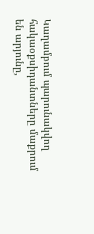Կաղամբում պարունակվող հակաօքսիդանտները մաքրում են արյունը,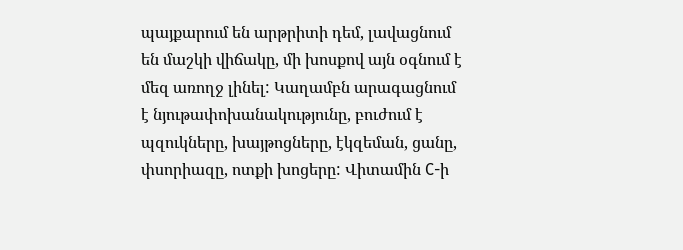պայքարում են արթրիտի դեմ, լավացնում են մաշկի վիճակը, մի խոսքով այն օգնում է մեզ առողջ լինել: Կաղամբն արագացնում է նյութափոխանակությունը, բուժում է պզուկները, խայթոցները, էկզեման, ցանը, փսորիազը, ոտքի խոցերը: Վիտամին С-ի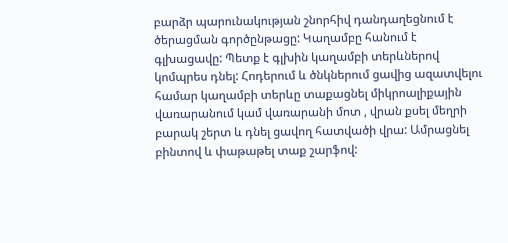բարձր պարունակության շնորհիվ դանդաղեցնում է ծերացման գործընթացը: Կաղամբը հանում է գլխացավը: Պետք է գլխին կաղամբի տերևներով կոմպրես դնել: Հոդերում և ծնկներում ցավից ազատվելու համար կաղամբի տերևը տաքացնել միկրոալիքային վառարանում կամ վառարանի մոտ , վրան քսել մեղրի բարակ շերտ և դնել ցավող հատվածի վրա: Ամրացնել բինտով և փաթաթել տաք շարֆով: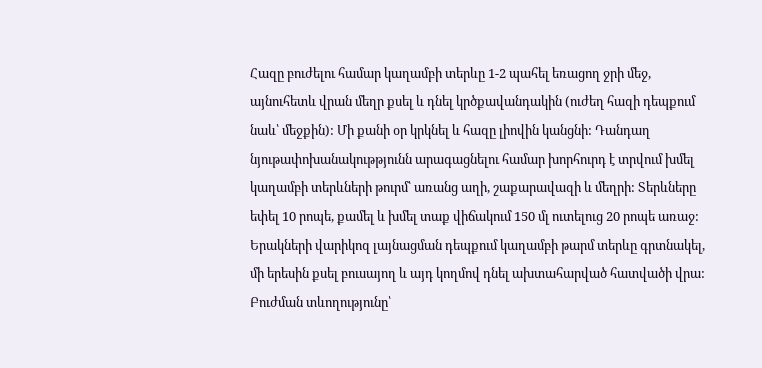Հազը բուժելու համար կաղամբի տերևը 1-2 պահել եռացող ջրի մեջ, այնուհետև վրան մեղր քսել և դնել կրծքավանդակին (ուժեղ հազի դեպքում նաև՝ մեջքին): Մի քանի օր կրկնել և հազը լիովին կանցնի: Դանդաղ նյութափոխանակութթյունն արագացնելու համար խորհուրդ է տրվում խմել կաղամբի տերևների թուրմ՝ առանց աղի, շաքարավազի և մեղրի: Տերևները եփել 10 րոպե, քամել և խմել տաք վիճակում 150 մլ ուտելուց 20 րոպե առաջ: Երակների վարիկոզ լայնացման դեպքում կաղամբի թարմ տերևը գրտնակել, մի երեսին քսել բուսայող և այդ կողմով դնել ախտահարված հատվածի վրա: Բուժման տևողությունը՝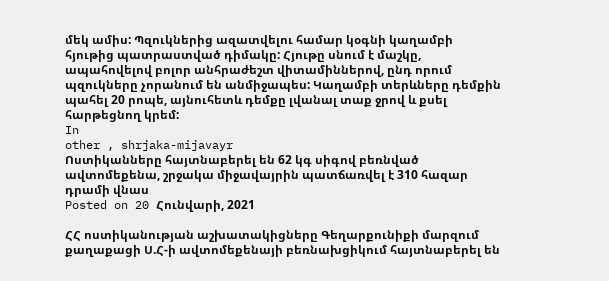մեկ ամիս: Պզուկներից ազատվելու համար կօգնի կաղամբի հյութից պատրաստված դիմակը: Հյութը սնում է մաշկը, ապահովելով բոլոր անհրաժեշտ վիտամիններով, ընդ որում պզուկները չորանում են անմիջապես: Կաղամբի տերևները դեմքին պահել 20 րոպե, այնուհետև դեմքը լվանալ տաք ջրով և քսել հարթեցնող կրեմ:
In
other , shrjaka-mijavayr
Ոստիկանները հայտնաբերել են 62 կգ սիգով բեռնված ավտոմեքենա, շրջակա միջավայրին պատճառվել է 310 հազար դրամի վնաս
Posted on 20 Հունվարի, 2021

ՀՀ ոստիկանության աշխատակիցները Գեղարքունիքի մարզում քաղաքացի Ս.Հ-ի ավտոմեքենայի բեռնախցիկում հայտնաբերել են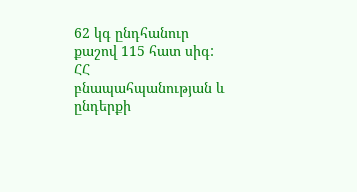62 կգ ընդհանուր քաշով 115 հատ սիգ: ՀՀ բնապահպանության և ընդերքի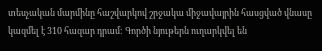տեսչական մարմինը հաշվարկով շրջակա միջավայրին հասցված վնասը կազմել է 310 հազար դրամ: Գործի նյութերն ուղարկվել են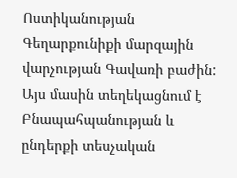Ոստիկանության Գեղարքունիքի մարզային վարչության Գավառի բաժին: Այս մասին տեղեկացնում է Բնապահպանության և ընդերքի տեսչական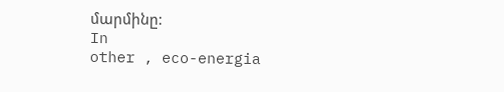մարմինը:
In
other , eco-energia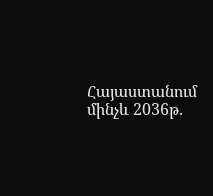Հայաստանում մինչև 2036թ.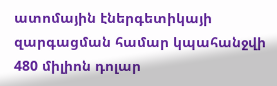ատոմային էներգետիկայի զարգացման համար կպահանջվի 480 միլիոն դոլար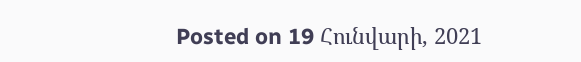Posted on 19 Հունվարի, 2021